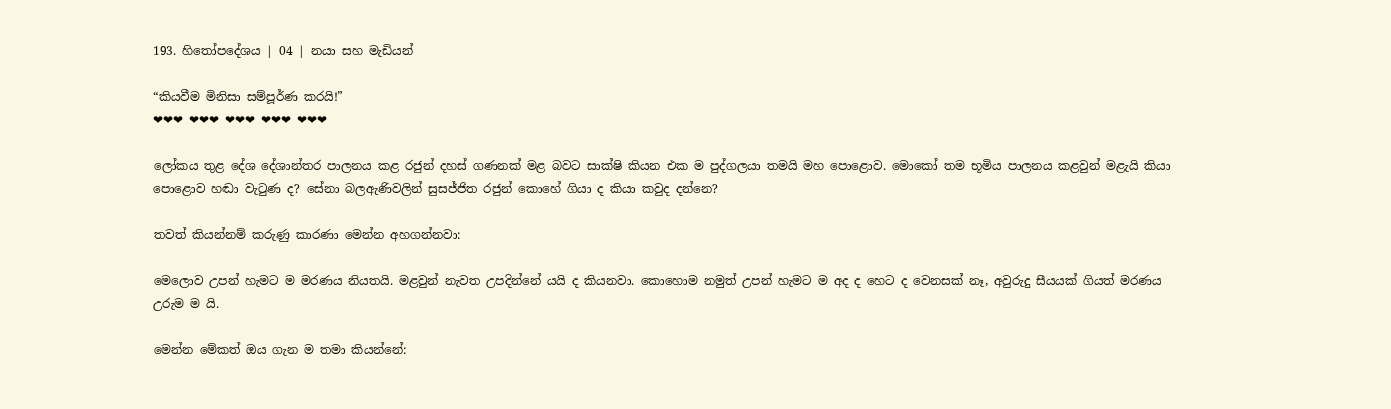193. හිතෝපදේශය | 04 | නයා සහ මැඩියන්

“කියවීම මිනිසා සම්පූර්ණ කරයි!”
❤❤❤ ❤❤❤ ❤❤❤ ❤❤❤ ❤❤❤

ලෝකය තුළ දේශ දේශාන්තර පාලනය කළ රජුන් දහස් ගණනක් මළ බවට සාක්ෂි කියන එක ම පුද්ගලයා තමයි මහ පොළොව. මොකෝ තම භූමිය පාලනය කළවුන් මළැයි කියා පොළොව හඬා වැටුණ ද? සේනා බලඇණිවලින් සුසජ්ජිත රජුන් කොහේ ගියා ද කියා කවුද දන්නෙ?

තවත් කියන්නම් කරුණු කාරණා මෙන්න අහගන්නවා:

මෙලොව උපන් හැමට ම මරණය නියතයි. මළවුන් නැවත උපදින්නේ යයි ද කියනවා. කොහොම නමුත් උපන් හැමට ම අද ද හෙට ද වෙනසක් නෑ, අවුරුදු සීයයක් ගියත් මරණය උරුම ම යි.

මෙන්න මේකත් ඔය ගැන ම තමා කියන්නේ: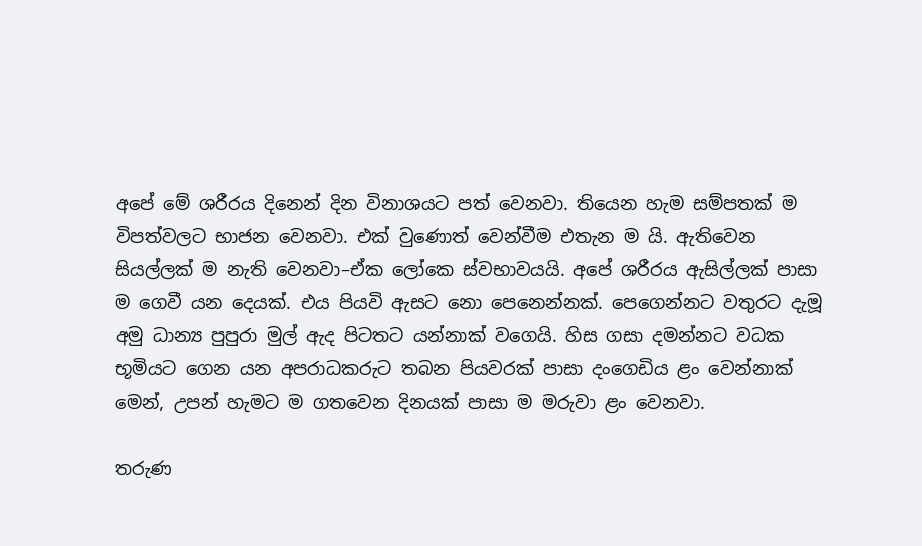අපේ මේ ශරීරය දිනෙන් දින විනාශයට පත් වෙනවා. තියෙන හැම සම්පතක් ම විපත්වලට භාජන වෙනවා. එක් වුණොත් වෙන්වීම එතැන ම යි. ඇතිවෙන සියල්ලක් ම නැති වෙනවා–ඒක ලෝකෙ ස්වභාවයයි. අපේ ශරීරය ඇසිල්ලක් පාසා ම ගෙවී යන දෙයක්. එය පියවි ඇසට නො පෙනෙන්නක්. පෙගෙන්නට වතුරට දැමූ අමු ධාන්‍ය පුපුරා මුල් ඇද පිටතට යන්නාක් වගෙයි. හිස ගසා දමන්නට වධක භූමියට ගෙන යන අපරාධකරුට තබන පියවරක් පාසා දංගෙඩිය ළං වෙන්නාක් මෙන්, උපන් හැමට ම ගතවෙන දිනයක් පාසා ම මරුවා ළං වෙනවා.

තරුණ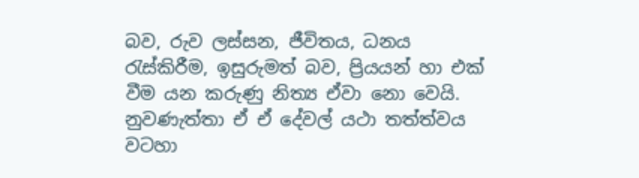බව, රුව ලස්සන, ජීවිතය, ධනය රැස්කිරීම, ඉසුරුමත් බව, ප්‍රියයන් හා එක් වීම යන කරුණු නිත්‍ය ඒවා නො වෙයි. නුවණැත්තා ඒ ඒ දේවල් යථා තත්ත්වය වටහා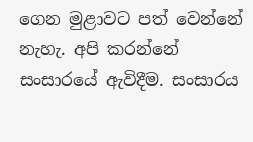ගෙන මුළාවට පත් වෙන්නේ නැහැ. අපි කරන්නේ සංසාරයේ ඇවිදීම. සංසාරය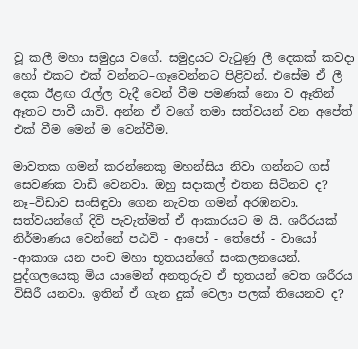වූ කලී මහා සමුද්‍රය වගේ. සමුද්‍රයට වැටුණු ලී දෙකක් කවදා හෝ එකට එක් වන්නට–ගෑවෙන්නට පිළිවන්. එසේම ඒ ලී දෙක ඊළඟ රැල්ල වැදී වෙන් වීම පමණක් නො ව ඈතින් ඈතට පාවී යාවි. අන්න ඒ වගේ තමා සත්වයන් වන අපේත් එක් වීම මෙන් ම වෙන්වීම.

මාවතක ගමන් කරන්නෙකු මහන්සිය නිවා ගන්නට ගස් සෙවණක වාඩි වෙනවා. ඔහු සදාකල් එතන සිටිනව ද? නෑ–විඩාව සංසිඳුවා ගෙන නැවත ගමන් අරඹනවා. සත්වයන්ගේ දිවි පැවැත්මත් ඒ ආකාරයට ම යි. ශරීරයක් නිර්මාණය වෙන්නේ පඨවි - ආපෝ - තේජෝ - වායෝ -ආකාශ යන පංච මහා භූතයන්ගේ සංකලනයෙන්. පුද්ගලයෙකු මිය යාමෙන් අනතුරුව ඒ භූතයන් වෙත ශරීරය විසිරී යනවා. ඉතින් ඒ ගැන දුක් වෙලා පලක් තියෙනව ද?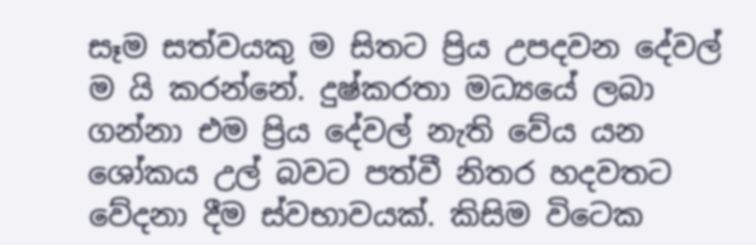සෑම සත්වයකු ම සිතට ප්‍රිය උපදවන දේවල් ම යි කරන්නේ. දුෂ්කරතා මධ්‍යයේ ලබා ගන්නා එම ප්‍රිය දේවල් නැති වේය යන ශෝකය උල් බවට පත්වී නිතර හදවතට වේදනා දීම ස්වභාවයක්. කිසිම විටෙක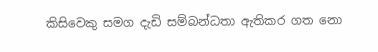කිසිවෙකු සමග දැඩි සම්බන්ධතා ඇතිකර ගත නො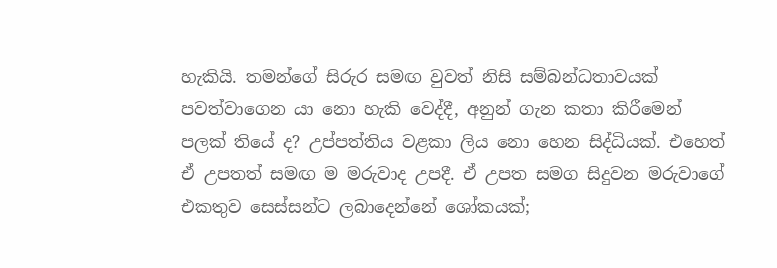හැකියි. තමන්ගේ සිරුර සමඟ වුවත් නිසි සම්බන්ධතාවයක් පවත්වාගෙන යා නො හැකි වෙද්දී, අනුන් ගැන කතා කිරීමෙන් පලක් තියේ ද? උප්පත්තිය වළකා ලිය නො හෙන සිද්ධියක්. එහෙත් ඒ උපතත් සමඟ ම මරුවාද උපදී. ඒ උපත සමග සිදුවන මරුවාගේ එකතුව සෙස්සන්ට ලබාදෙන්නේ ශෝකයක්;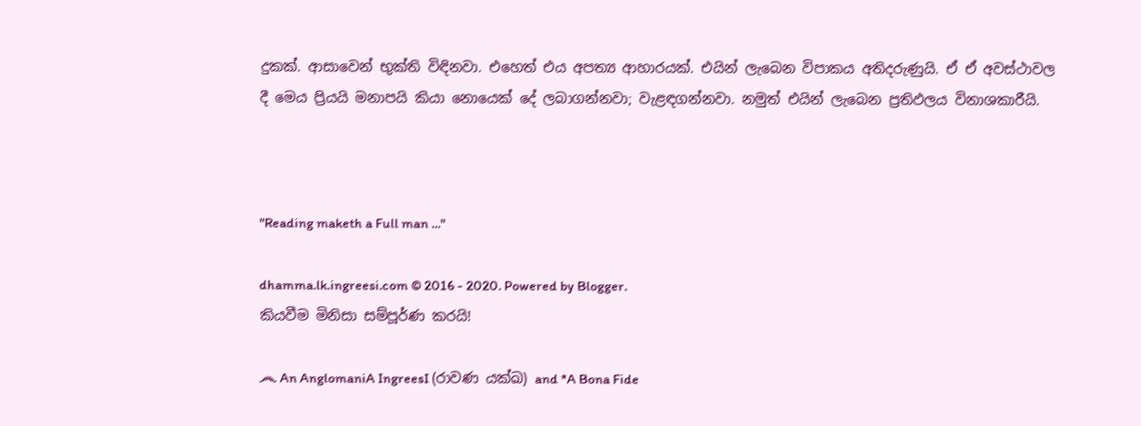දුකක්. ආසාවෙන් භුක්ති විඳිනවා. එහෙත් එය අපත්‍ය ආහාරයක්. එයින් ලැබෙන විපාකය අතිදරුණුයි. ඒ ඒ අවස්ථාවල දී මෙය ප්‍රියයි මනාපයි කියා නොයෙක් දේ ලබාගන්නවා; වැළඳගන්නවා. නමුත් එයින් ලැබෙන ප්‍රතිඵලය විනාශකාරීයි.



"Reading maketh a Full man ..."

dhamma.lk.ingreesi.com © 2016 - 2020. Powered by Blogger.
කියවීම මිනිසා සම්පූර්ණ කරයි!

෴ An AnglomaniA IngreesI (රාවණ යක්ඛ) and *A Bona Fide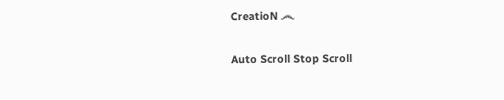CreatioN ෴

Auto Scroll Stop Scroll